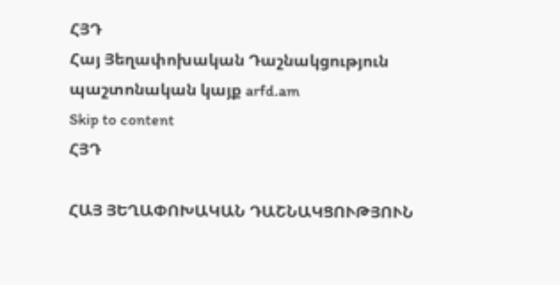ՀՅԴ
Հայ Յեղափոխական Դաշնակցություն պաշտոնական կայք arfd.am
Skip to content
ՀՅԴ

ՀԱՅ ՅԵՂԱՓՈԽԱԿԱՆ ԴԱՇՆԱԿՑՈՒԹՅՈՒՆ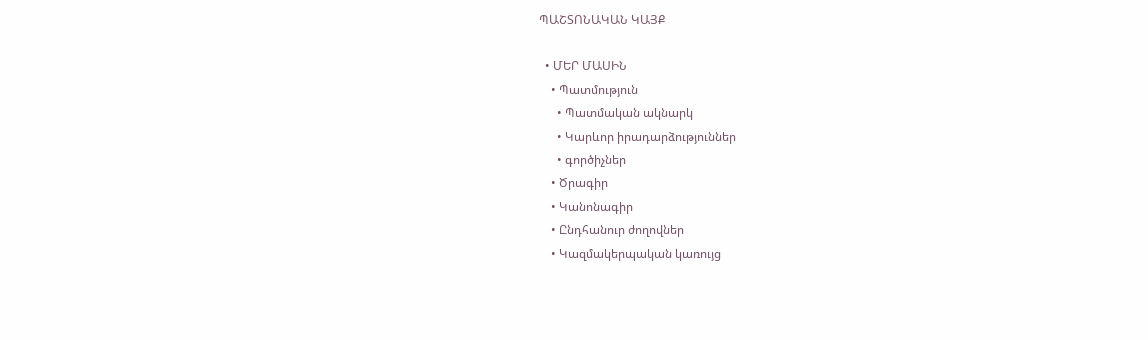ՊԱՇՏՈՆԱԿԱՆ ԿԱՅՔ

  • ՄԵՐ ՄԱՍԻՆ
    • Պատմություն
      • Պատմական ակնարկ
      • Կարևոր իրադարձություններ
      • գործիչներ
    • Ծրագիր
    • Կանոնագիր
    • Ընդհանուր ժողովներ
    • Կազմակերպական կառույց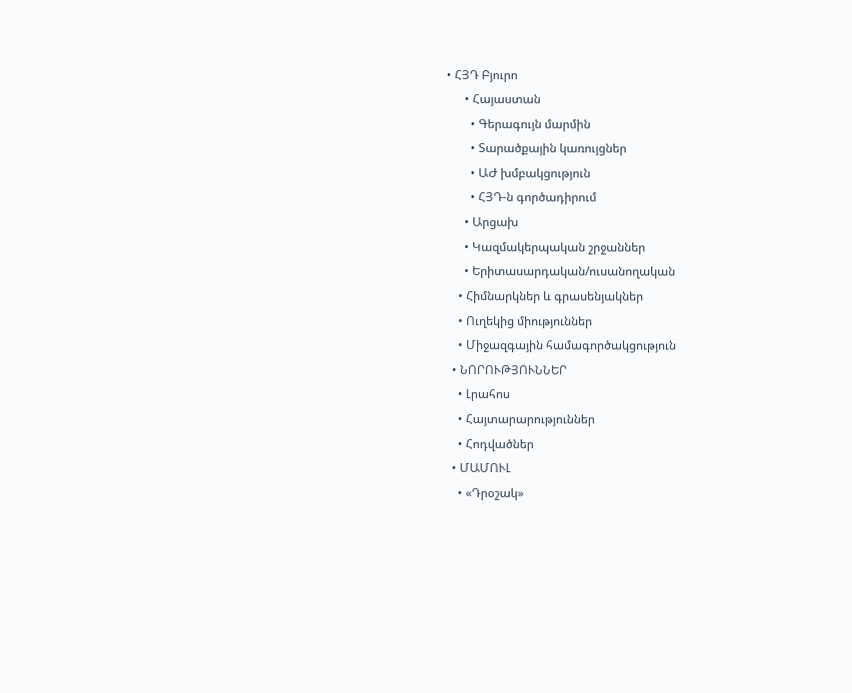• ՀՅԴ Բյուրո
      • Հայաստան
        • Գերագույն մարմին
        • Տարածքային կառույցներ
        • ԱԺ խմբակցություն
        • ՀՅԴ-ն գործադիրում
      • Արցախ
      • Կազմակերպական շրջաններ
      • Երիտասարդական/ուսանողական
    • Հիմնարկներ և գրասենյակներ
    • Ուղեկից միություններ
    • Միջազգային համագործակցություն
  • ՆՈՐՈՒԹՅՈՒՆՆԵՐ
    • Լրահոս
    • Հայտարարություններ
    • Հոդվածներ
  • ՄԱՄՈՒԼ
    • «Դրօշակ»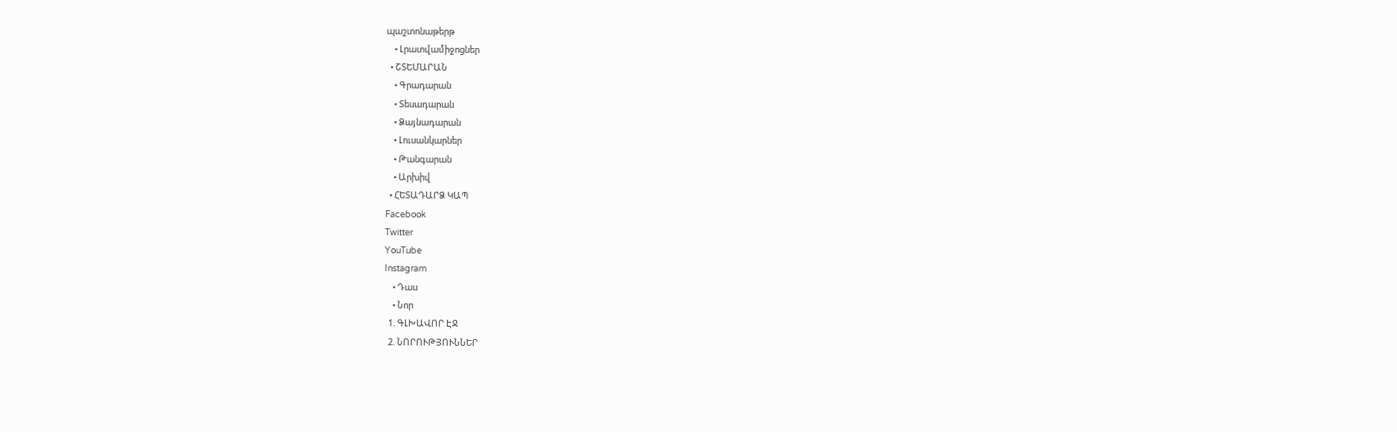պաշտոնաթերթ
    • Լրատվամիջոցներ
  • ՇՏԵՄԱՐԱՆ
    • Գրադարան
    • Տեսադարան
    • Ձայնադարան
    • Լուսանկարներ
    • Թանգարան
    • Արխիվ
  • ՀԵՏԱԴԱՐՁ ԿԱՊ
Facebook
Twitter
YouTube
Instagram
    • Դաս
    • Նոր
  1. ԳԼԽԱՎՈՐ ԷՋ
  2. ՆՈՐՈՒԹՅՈՒՆՆԵՐ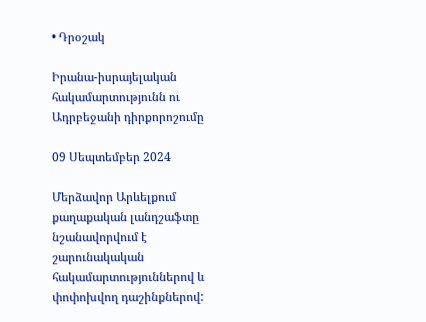• Դրօշակ

Իրանա-իսրայելական հակամարտությունն ու Ադրբեջանի դիրքորոշումը

09 Սեպտեմբեր 2024

Մերձավոր Արևելքում քաղաքական լանդշաֆտը նշանավորվում է շարունակական հակամարտություններով և փոփոխվող դաշինքներով: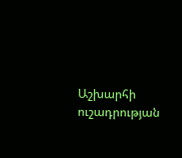Աշխարհի ուշադրության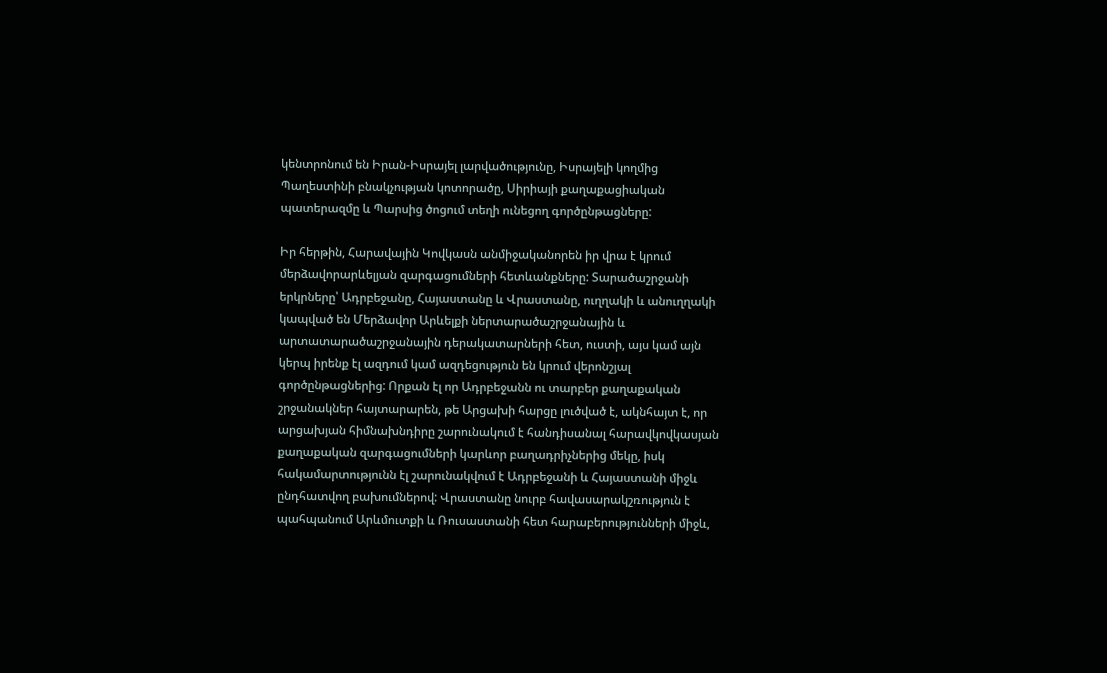կենտրոնում են Իրան-Իսրայել լարվածությունը, Իսրայելի կողմից Պաղեստինի բնակչության կոտորածը, Սիրիայի քաղաքացիական պատերազմը և Պարսից ծոցում տեղի ունեցող գործընթացները:

Իր հերթին, Հարավային Կովկասն անմիջականորեն իր վրա է կրում մերձավորարևելյան զարգացումների հետևանքները: Տարածաշրջանի երկրները՝ Ադրբեջանը, Հայաստանը և Վրաստանը, ուղղակի և անուղղակի կապված են Մերձավոր Արևելքի ներտարածաշրջանային և արտատարածաշրջանային դերակատարների հետ, ուստի, այս կամ այն կերպ իրենք էլ ազդում կամ ազդեցություն են կրում վերոնշյալ գործընթացներից: Որքան էլ որ Ադրբեջանն ու տարբեր քաղաքական շրջանակներ հայտարարեն, թե Արցախի հարցը լուծված է, ակնհայտ է, որ արցախյան հիմնախնդիրը շարունակում է հանդիսանալ հարավկովկասյան քաղաքական զարգացումների կարևոր բաղադրիչներից մեկը, իսկ հակամարտությունն էլ շարունակվում է Ադրբեջանի և Հայաստանի միջև ընդհատվող բախումներով: Վրաստանը նուրբ հավասարակշռություն է պահպանում Արևմուտքի և Ռուսաստանի հետ հարաբերությունների միջև,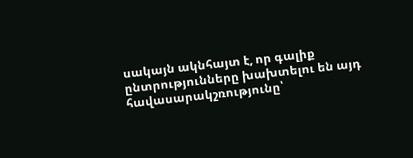սակայն ակնհայտ է, որ գալիք ընտրությունները խախտելու են այդ հավասարակշռությունը՝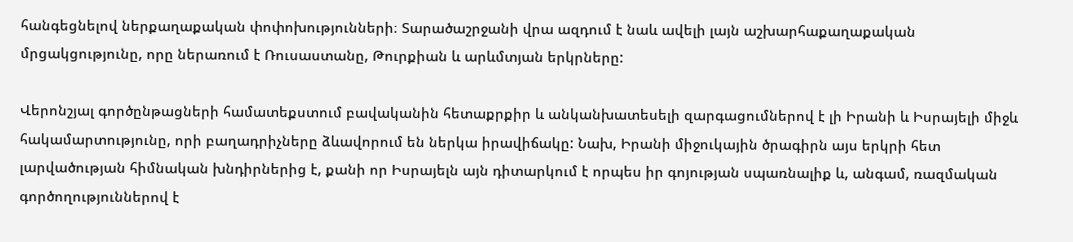հանգեցնելով ներքաղաքական փոփոխությունների։ Տարածաշրջանի վրա ազդում է նաև ավելի լայն աշխարհաքաղաքական մրցակցությունը, որը ներառում է Ռուսաստանը, Թուրքիան և արևմտյան երկրները:

Վերոնշյալ գործընթացների համատեքստում բավականին հետաքրքիր և անկանխատեսելի զարգացումներով է լի Իրանի և Իսրայելի միջև հակամարտությունը, որի բաղադրիչները ձևավորում են ներկա իրավիճակը: Նախ, Իրանի միջուկային ծրագիրն այս երկրի հետ լարվածության հիմնական խնդիրներից է, քանի որ Իսրայելն այն դիտարկում է որպես իր գոյության սպառնալիք և, անգամ, ռազմական գործողություններով է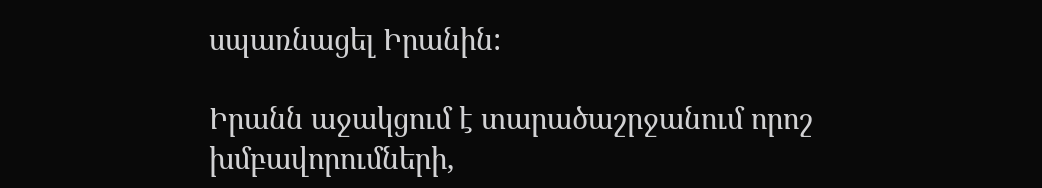սպառնացել Իրանին:

Իրանն աջակցում է տարածաշրջանում որոշ խմբավորումների,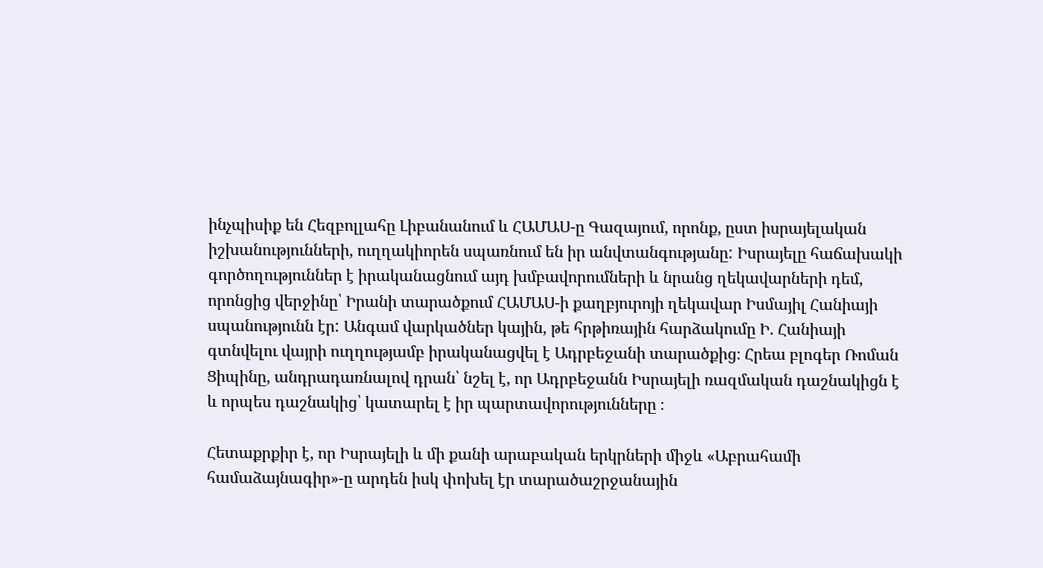ինչպիսիք են Հեզբոլլահը Լիբանանում և ՀԱՄԱՍ-ը Գազայում, որոնք, ըստ իսրայելական իշխանությունների, ուղղակիորեն սպառնում են իր անվտանգությանը: Իսրայելը հաճախակի գործողություններ է իրականացնում այդ խմբավորումների և նրանց ղեկավարների դեմ, որոնցից վերջինը՝ Իրանի տարածքում ՀԱՄԱՍ-ի քաղբյուրոյի ղեկավար Իսմայիլ Հանիայի սպանությունն էր: Անգամ վարկածներ կային, թե հրթիռային հարձակումը Ի. Հանիայի գտնվելու վայրի ուղղությամբ իրականացվել է Ադրբեջանի տարածքից։ Հրեա բլոգեր Ռոման Ցիպինը, անդրադառնալով դրան՝ նշել է, որ Ադրբեջանն Իսրայելի ռազմական դաշնակիցն է և որպես դաշնակից՝ կատարել է իր պարտավորությունները ։

Հետաքրքիր է, որ Իսրայելի և մի քանի արաբական երկրների միջև «Աբրահամի համաձայնագիր»-ը արդեն իսկ փոխել էր տարածաշրջանային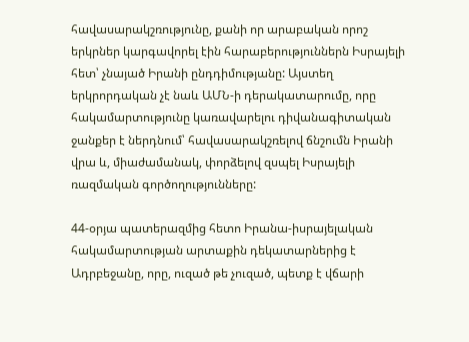հավասարակշռությունը, քանի որ արաբական որոշ երկրներ կարգավորել էին հարաբերություններն Իսրայելի հետ՝ չնայած Իրանի ընդդիմությանը: Այստեղ երկրորդական չէ նաև ԱՄՆ-ի դերակատարումը, որը հակամարտությունը կառավարելու դիվանագիտական ջանքեր է ներդնում՝ հավասարակշռելով ճնշումն Իրանի վրա և, միաժամանակ, փորձելով զսպել Իսրայելի ռազմական գործողությունները:

44-օրյա պատերազմից հետո Իրանա-իսրայելական հակամարտության արտաքին դեկատարներից է Ադրբեջանը, որը, ուզած թե չուզած, պետք է վճարի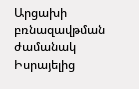Արցախի բռնազավթման ժամանակ Իսրայելից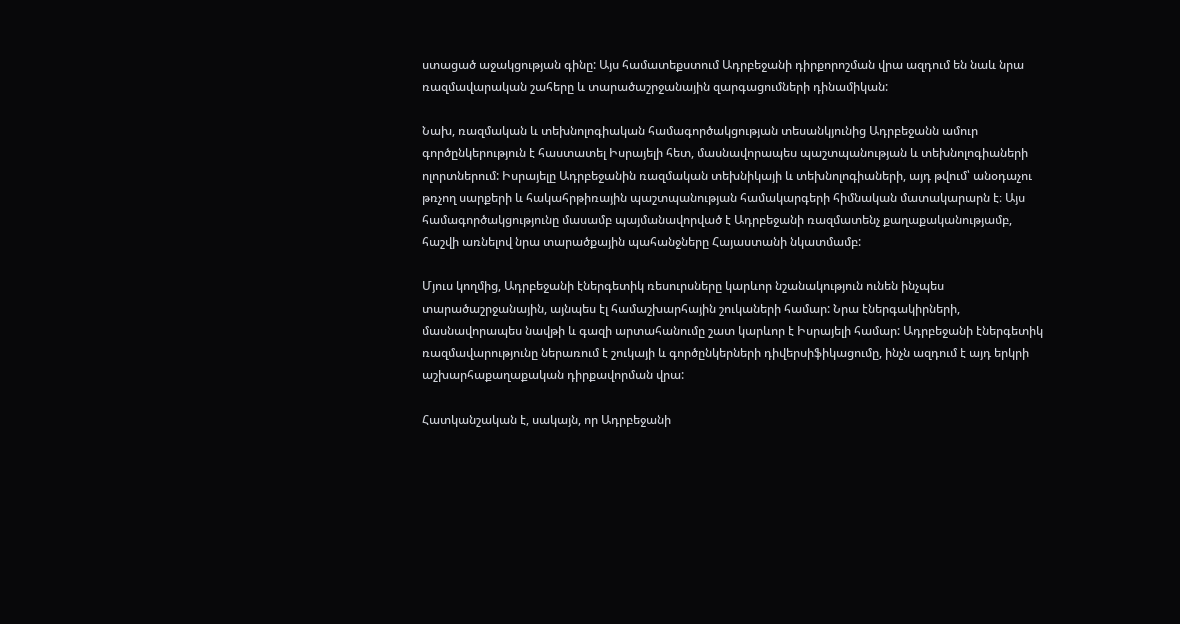ստացած աջակցության գինը: Այս համատեքստում Ադրբեջանի դիրքորոշման վրա ազդում են նաև նրա ռազմավարական շահերը և տարածաշրջանային զարգացումների դինամիկան:

Նախ, ռազմական և տեխնոլոգիական համագործակցության տեսանկյունից Ադրբեջանն ամուր գործընկերություն է հաստատել Իսրայելի հետ, մասնավորապես պաշտպանության և տեխնոլոգիաների ոլորտներում: Իսրայելը Ադրբեջանին ռազմական տեխնիկայի և տեխնոլոգիաների, այդ թվում՝ անօդաչու թռչող սարքերի և հակահրթիռային պաշտպանության համակարգերի հիմնական մատակարարն է։ Այս համագործակցությունը մասամբ պայմանավորված է Ադրբեջանի ռազմատենչ քաղաքականությամբ, հաշվի առնելով նրա տարածքային պահանջները Հայաստանի նկատմամբ:

Մյուս կողմից, Ադրբեջանի էներգետիկ ռեսուրսները կարևոր նշանակություն ունեն ինչպես տարածաշրջանային, այնպես էլ համաշխարհային շուկաների համար: Նրա էներգակիրների, մասնավորապես նավթի և գազի արտահանումը շատ կարևոր է Իսրայելի համար: Ադրբեջանի էներգետիկ ռազմավարությունը ներառում է շուկայի և գործընկերների դիվերսիֆիկացումը, ինչն ազդում է այդ երկրի աշխարհաքաղաքական դիրքավորման վրա:

Հատկանշական է, սակայն, որ Ադրբեջանի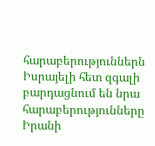հարաբերություններն Իսրայելի հետ զգալի բարդացնում են նրա հարաբերությունները Իրանի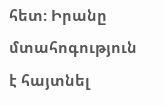հետ: Իրանը մտահոգություն է հայտնել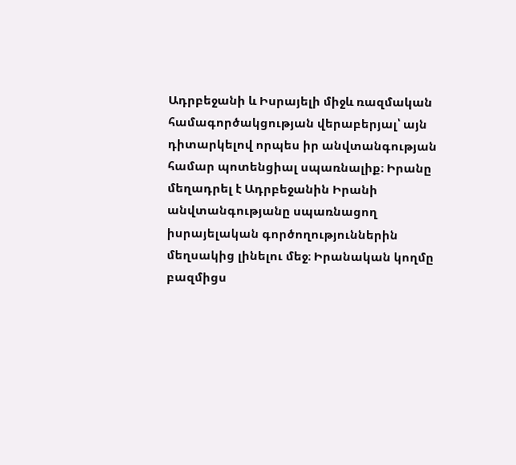Ադրբեջանի և Իսրայելի միջև ռազմական համագործակցության վերաբերյալ՝ այն դիտարկելով որպես իր անվտանգության համար պոտենցիալ սպառնալիք։ Իրանը մեղադրել է Ադրբեջանին Իրանի անվտանգությանը սպառնացող իսրայելական գործողություններին մեղսակից լինելու մեջ։ Իրանական կողմը բազմիցս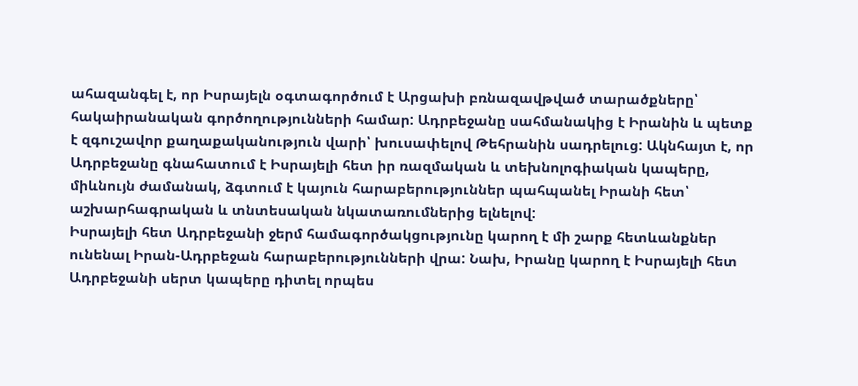ահազանգել է, որ Իսրայելն օգտագործում է Արցախի բռնազավթված տարածքները՝ հակաիրանական գործողությունների համար: Ադրբեջանը սահմանակից է Իրանին և պետք է զգուշավոր քաղաքականություն վարի՝ խուսափելով Թեհրանին սադրելուց: Ակնհայտ է, որ Ադրբեջանը գնահատում է Իսրայելի հետ իր ռազմական և տեխնոլոգիական կապերը, միևնույն ժամանակ, ձգտում է կայուն հարաբերություններ պահպանել Իրանի հետ՝ աշխարհագրական և տնտեսական նկատառումներից ելնելով:
Իսրայելի հետ Ադրբեջանի ջերմ համագործակցությունը կարող է մի շարք հետևանքներ ունենալ Իրան-Ադրբեջան հարաբերությունների վրա: Նախ, Իրանը կարող է Իսրայելի հետ Ադրբեջանի սերտ կապերը դիտել որպես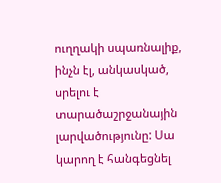ուղղակի սպառնալիք, ինչն էլ, անկասկած, սրելու է տարածաշրջանային լարվածությունը: Սա կարող է հանգեցնել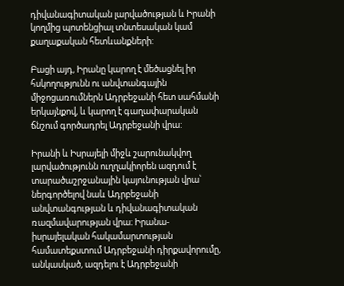դիվանագիտական լարվածության և Իրանի կողմից պոտենցիալ տնտեսական կամ քաղաքական հետևանքների:

Բացի այդ, Իրանը կարող է մեծացնել իր հսկողությունն ու անվտանգային միջոցառումներն Ադրբեջանի հետ սահմանի երկայնքով, և կարող է գաղափարական ճնշում գործադրել Ադրբեջանի վրա:

Իրանի և Իսրայելի միջև շարունակվող լարվածությունն ուղղակիորեն ազդում է տարածաշրջանային կայունության վրա՝ ներգործելով նաև Ադրբեջանի անվտանգության և դիվանագիտական ռազմավարության վրա։ Իրանա-իսրայելական հակամարտության համատեքստում Ադրբեջանի դիրքավորումը, անկասկած, ազդելու է Ադրբեջանի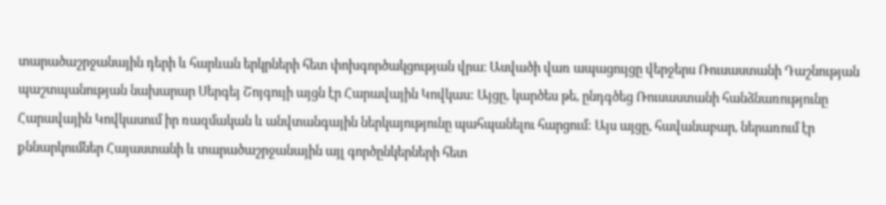տարածաշրջանային դերի և հարևան երկրների հետ փոխգործակցության վրա։ Ասվածի վառ ապացույցը վերջերս Ռուսաստանի Դաշնության պաշտպանության նախարար Սերգեյ Շոյգույի այցն էր Հարավային Կովկաս: Այցը, կարծես թե, ընդգծեց Ռուսաստանի հանձնառությունը Հարավային Կովկասում իր ռազմական և անվտանգային ներկայությունը պահպանելու հարցում: Այս այցը, հավանաբար, ներառում էր քննարկումներ Հայաստանի և տարածաշրջանային այլ գործընկերների հետ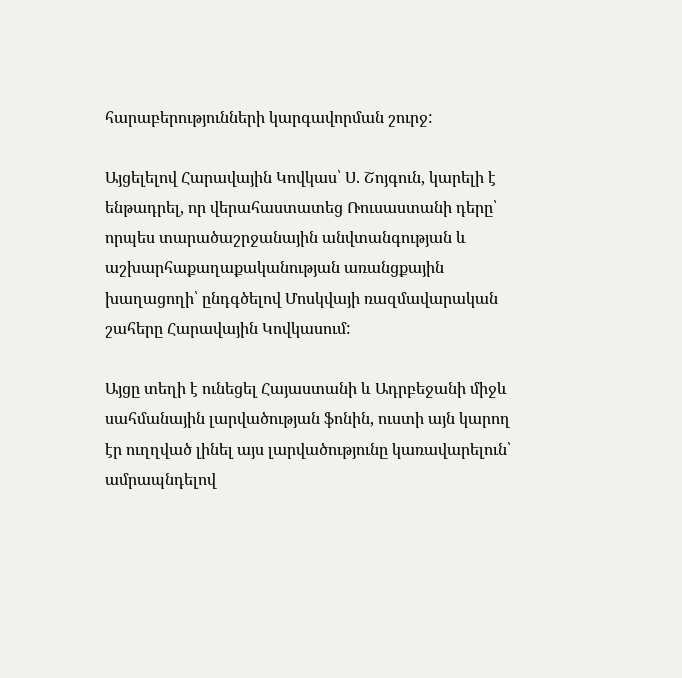հարաբերությունների կարգավորման շուրջ:

Այցելելով Հարավային Կովկաս՝ Ս. Շոյգուն, կարելի է ենթադրել, որ վերահաստատեց Ռուսաստանի դերը՝ որպես տարածաշրջանային անվտանգության և աշխարհաքաղաքականության առանցքային խաղացողի՝ ընդգծելով Մոսկվայի ռազմավարական շահերը Հարավային Կովկասում:

Այցը տեղի է ունեցել Հայաստանի և Ադրբեջանի միջև սահմանային լարվածության ֆոնին, ուստի այն կարող էր ուղղված լինել այս լարվածությունը կառավարելուն՝ ամրապնդելով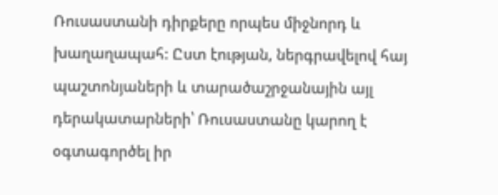Ռուսաստանի դիրքերը որպես միջնորդ և խաղաղապահ: Ըստ էության, ներգրավելով հայ պաշտոնյաների և տարածաշրջանային այլ դերակատարների՝ Ռուսաստանը կարող է օգտագործել իր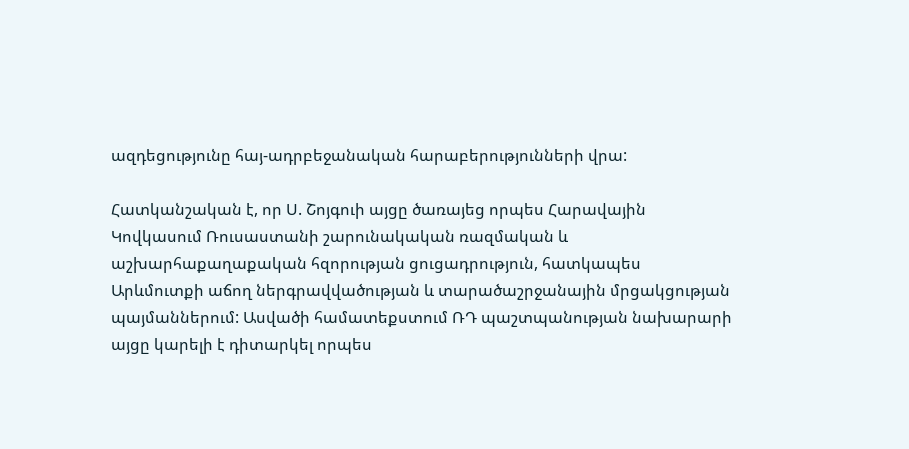ազդեցությունը հայ-ադրբեջանական հարաբերությունների վրա:

Հատկանշական է, որ Ս. Շոյգուի այցը ծառայեց որպես Հարավային Կովկասում Ռուսաստանի շարունակական ռազմական և աշխարհաքաղաքական հզորության ցուցադրություն, հատկապես Արևմուտքի աճող ներգրավվածության և տարածաշրջանային մրցակցության պայմաններում: Ասվածի համատեքստում ՌԴ պաշտպանության նախարարի այցը կարելի է դիտարկել որպես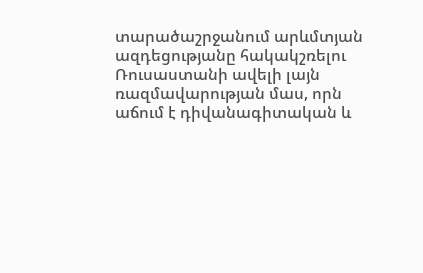տարածաշրջանում արևմտյան ազդեցությանը հակակշռելու Ռուսաստանի ավելի լայն ռազմավարության մաս, որն աճում է դիվանագիտական և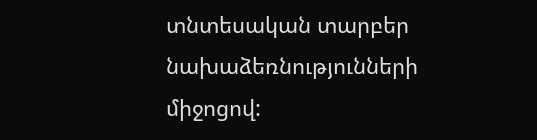տնտեսական տարբեր նախաձեռնությունների միջոցով: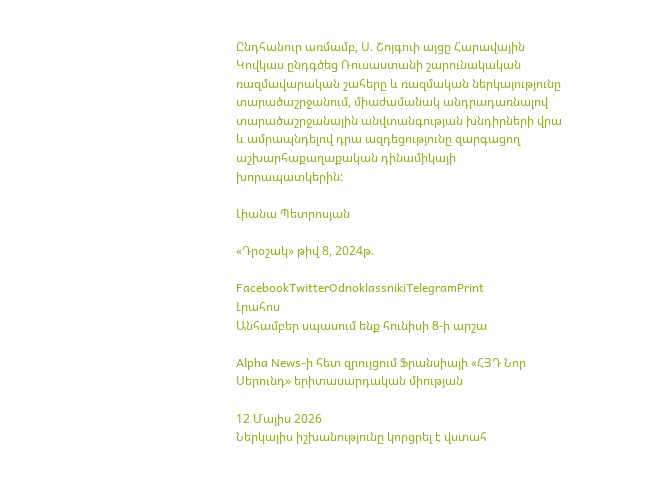Ընդհանուր առմամբ, Ս. Շոյգուի այցը Հարավային Կովկաս ընդգծեց Ռուսաստանի շարունակական ռազմավարական շահերը և ռազմական ներկայությունը տարածաշրջանում, միաժամանակ անդրադառնալով տարածաշրջանային անվտանգության խնդիրների վրա և ամրապնդելով դրա ազդեցությունը զարգացող աշխարհաքաղաքական դինամիկայի խորապատկերին:

Լիանա Պետրոսյան

«Դրօշակ» թիվ 8, 2024թ.

FacebookTwitterOdnoklassnikiTelegramPrint
Լրահոս
Անհամբեր սպասում ենք հունիսի 8-ի արշա

Alpha News-ի հետ զրույցում Ֆրանսիայի «ՀՅԴ Նոր Սերունդ» երիտասարդական միության

12 Մայիս 2026
Ներկայիս իշխանությունը կորցրել է վստահ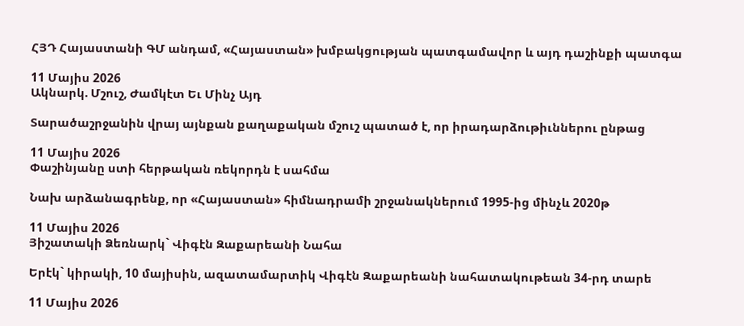ՀՅԴ Հայաստանի ԳՄ անդամ, «Հայաստան» խմբակցության պատգամավոր և այդ դաշինքի պատգա

11 Մայիս 2026
Ակնարկ. Մշուշ, Ժամկէտ Եւ Մինչ Այդ

Տարածաշրջանին վրայ այնքան քաղաքական մշուշ պատած է, որ իրադարձութիւններու ընթաց

11 Մայիս 2026
Փաշինյանը ստի հերթական ռեկորդն է սահմա

Նախ արձանագրենք, որ «Հայաստան» հիմնադրամի շրջանակներում 1995-ից մինչև 2020թ

11 Մայիս 2026
Յիշատակի Ձեռնարկ` Վիգէն Զաքարեանի Նահա

Երէկ` կիրակի, 10 մայիսին, ազատամարտիկ Վիգէն Զաքարեանի նահատակութեան 34-րդ տարե

11 Մայիս 2026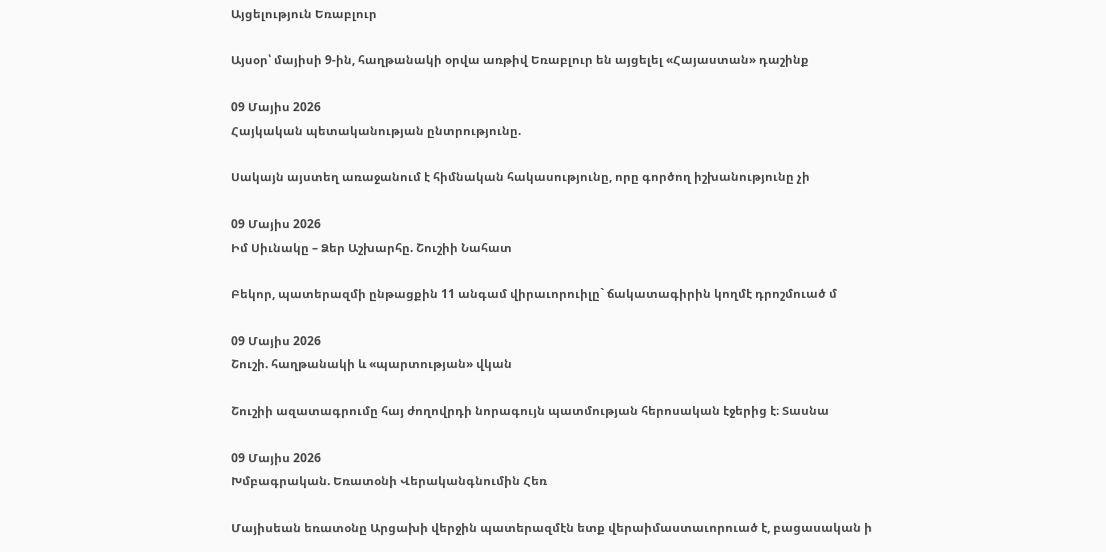Այցելություն Եռաբլուր

Այսօր՝ մայիսի 9-ին, հաղթանակի օրվա առթիվ Եռաբլուր են այցելել «Հայաստան» դաշինք

09 Մայիս 2026
Հայկական պետականության ընտրությունը.

Սակայն այստեղ առաջանում է հիմնական հակասությունը, որը գործող իշխանությունը չի

09 Մայիս 2026
Իմ Սիւնակը – Ձեր Աշխարհը. Շուշիի Նահատ

Բեկոր, պատերազմի ընթացքին 11 անգամ վիրաւորուիլը` ճակատագիրին կողմէ դրոշմուած մ

09 Մայիս 2026
Շուշի. հաղթանակի և «պարտության» վկան

Շուշիի ազատագրումը հայ ժողովրդի նորագույն պատմության հերոսական էջերից է։ Տասնա

09 Մայիս 2026
Խմբագրական. Եռատօնի Վերականգնումին Հեռ

Մայիսեան եռատօնը Արցախի վերջին պատերազմէն ետք վերաիմաստաւորուած է, բացասական ի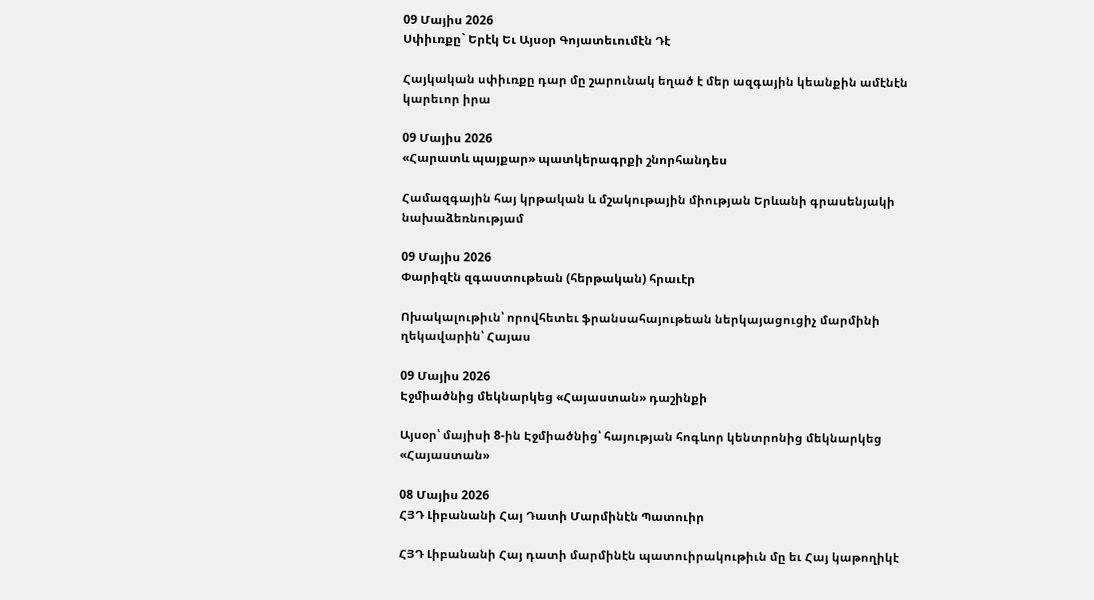09 Մայիս 2026
Սփիւռքը` Երէկ Եւ Այսօր Գոյատեւումէն Դէ

Հայկական սփիւռքը դար մը շարունակ եղած է մեր ազգային կեանքին ամէնէն կարեւոր իրա

09 Մայիս 2026
«Հարատև պայքար» պատկերագրքի շնորհանդես

Համազգային հայ կրթական և մշակութային միության Երևանի գրասենյակի նախաձեռնությամ

09 Մայիս 2026
Փարիզէն զգաստութեան (հերթական) հրաւէր

Ոխակալութիւն՝ որովհետեւ ֆրանսահայութեան ներկայացուցիչ մարմինի ղեկավարին՝ Հայաս

09 Մայիս 2026
Էջմիածնից մեկնարկեց «Հայաստան» դաշինքի

Այսօր՝ մայիսի 8-ին Էջմիածնից՝ հայության հոգևոր կենտրոնից մեկնարկեց «Հայաստան»

08 Մայիս 2026
ՀՅԴ Լիբանանի Հայ Դատի Մարմինէն Պատուիր

ՀՅԴ Լիբանանի Հայ դատի մարմինէն պատուիրակութիւն մը եւ Հայ կաթողիկէ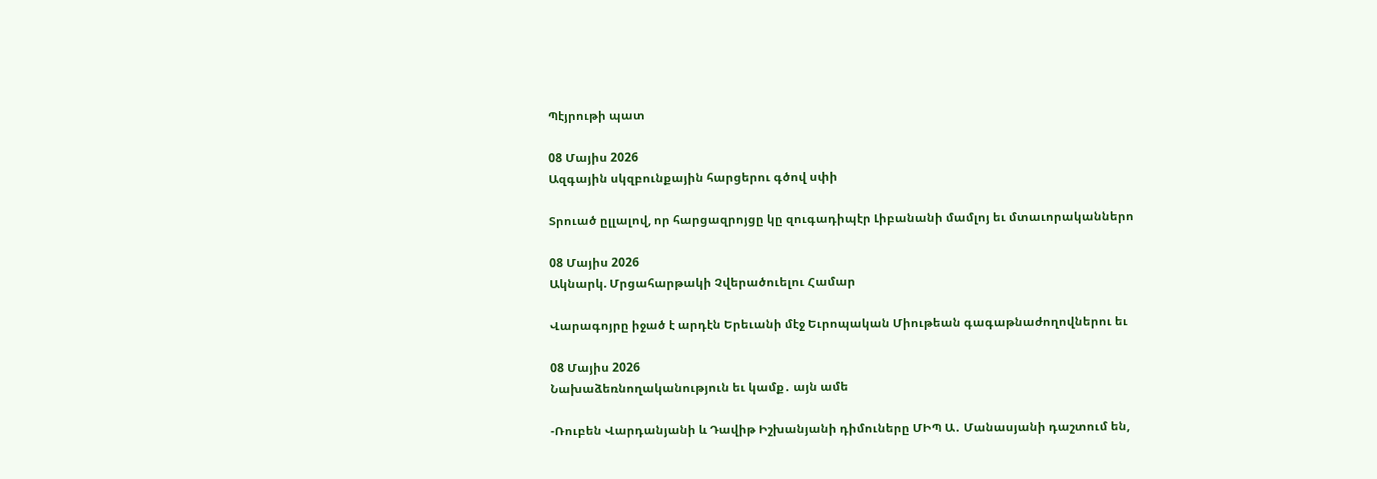Պէյրութի պատ

08 Մայիս 2026
Ազգային սկզբունքային հարցերու գծով սփի

Տրուած ըլլալով, որ հարցազրոյցը կը զուգադիպէր Լիբանանի մամլոյ եւ մտաւորականներո

08 Մայիս 2026
Ակնարկ. Մրցահարթակի Չվերածուելու Համար

Վարագոյրը իջած է արդէն Երեւանի մէջ Եւրոպական Միութեան գագաթնաժողովներու եւ

08 Մայիս 2026
Նախաձեռնողականություն եւ կամք․ այն ամե

-Ռուբեն Վարդանյանի և Դավիթ Իշխանյանի դիմուները ՄԻՊ Ա․ Մանասյանի դաշտում են,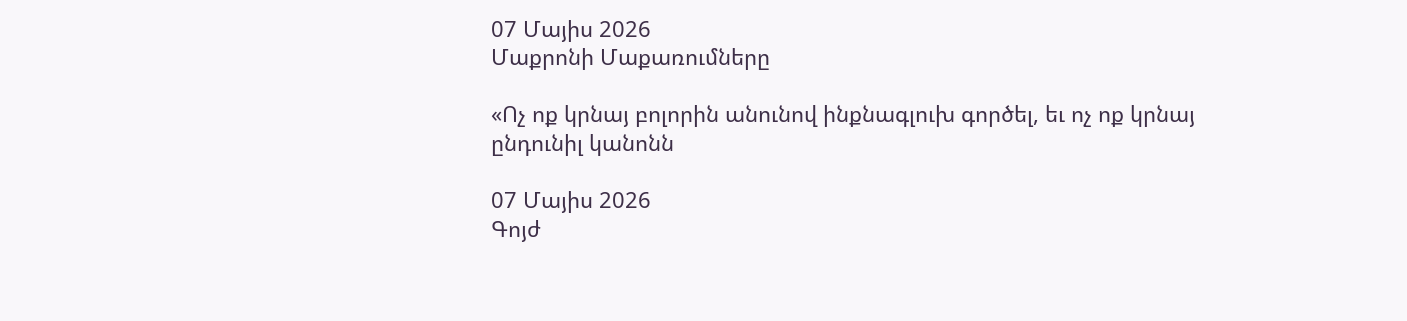07 Մայիս 2026
Մաքրոնի Մաքառումները

«Ոչ ոք կրնայ բոլորին անունով ինքնագլուխ գործել, եւ ոչ ոք կրնայ ընդունիլ կանոնն

07 Մայիս 2026
Գոյժ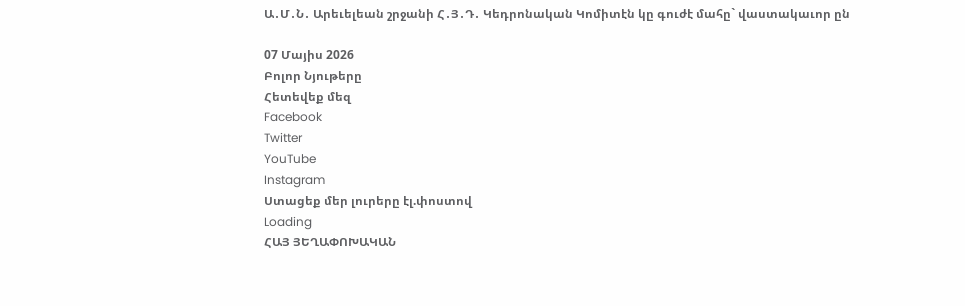Ա․Մ․Ն․ Արեւելեան շրջանի Հ․Յ․Դ․ Կեդրոնական Կոմիտէն կը գուժէ մահը` վաստակաւոր ըն

07 Մայիս 2026
Բոլոր Նյութերը
Հետեվեք մեզ
Facebook
Twitter
YouTube
Instagram
Ստացեք մեր լուրերը էլ.փոստով
Loading
ՀԱՅ ՅԵՂԱՓՈԽԱԿԱՆ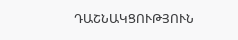ԴԱՇՆԱԿՑՈՒԹՅՈՒՆ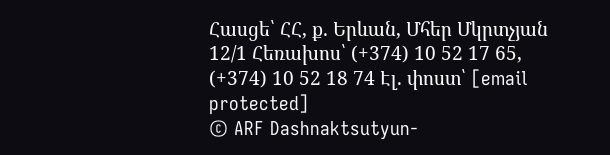Հասցե՝ ՀՀ, ք. Երևան, Մհեր Մկրտչյան 12/1 Հեռախոս՝ (+374) 10 52 17 65, (+374) 10 52 18 74 Էլ. փոստ՝ [email protected]
© ARF Dashnaktsutyun-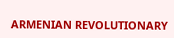ARMENIAN REVOLUTIONARY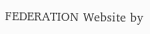FEDERATION Website by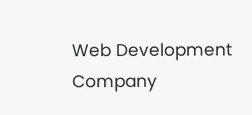Web Development Company